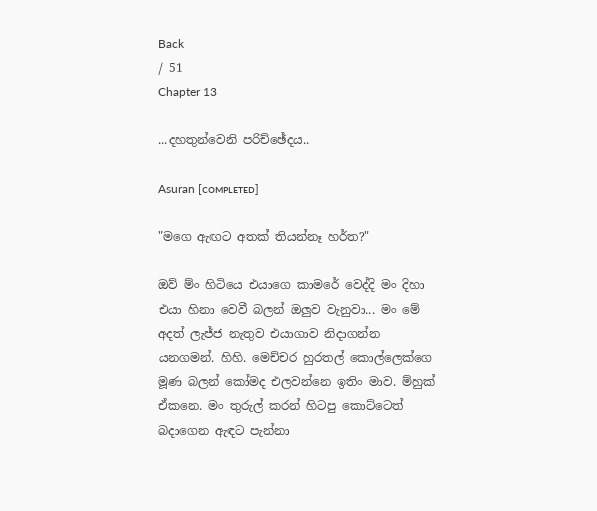Back
/ 51
Chapter 13

...දහතුන්වෙනි පරිච්ඡේදය..

Asuran [ᴄᴏᴍᴘʟᴇᴛᴇᴅ]

"මගෙ ඇඟට අතක් තියන්නෑ හර්ත?"

ඔව් ම්ං හිටියෙ එයාගෙ කාමරේ වෙද්දි මං දිහා එයා හිනා වෙවී බලන් ඔලුව වැනුවා... මං මේ අදත් ලැජ්ජ නැතුව එයාගාව නිදාගන්න යනගමන්. හිහි. මෙච්චර හුරතල් කොල්ලෙක්ගෙ මූණ බලන් කෝමද එලවන්නෙ ඉතිං මාව. ම්හුක් ඒකනෙ. මං තුරුල් කරන් හිටපු කොට්ටෙත් බදාගෙන ඇඳට පැන්නා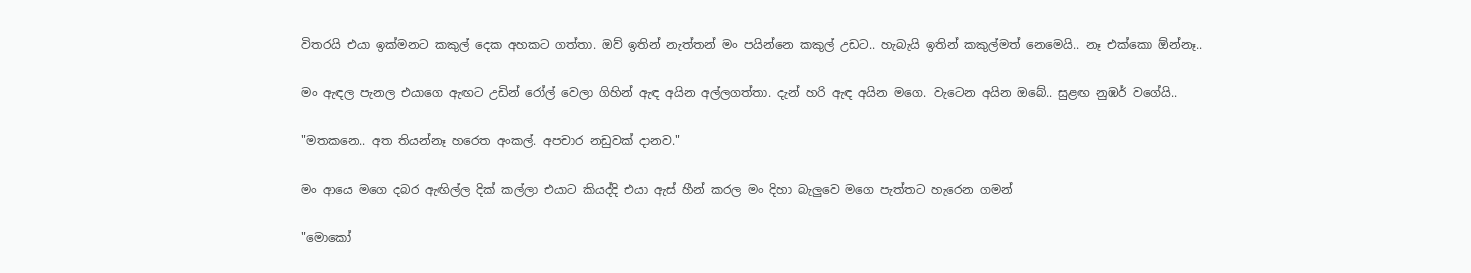විතරයි එයා ඉක්මනට කකුල් දෙක අහකට ගත්තා. ඔව් ඉතින් නැත්තන් මං පයින්නෙ කකුල් උඩට.. හැබැයි ඉතින් කකුල්මත් නෙමෙයි.. නෑ එක්කො ඕන්නෑ..

මං ඇඳල පැනල එයාගෙ ඇඟට උඩින් රෝල් වෙලා ගිහින් ඇඳ අයින අල්ලගත්තා. දැන් හරි ඇඳ අයින මගෙ. වැටෙන අයින ඔබේ.. සුළඟ නුඹර් වගේයි..

"මතකනෙ.. අත තියන්නෑ හරෙත අංකල්. අපචාර නඩුවක් දානව."

මං ආයෙ මගෙ දබර ඇඟිල්ල දික් කල්ලා එයාට කියද්දි එයා ඇස් හීන් කරල මං දිහා බැලුවෙ මගෙ පැත්තට හැරෙන ගමන්

"මොකෝ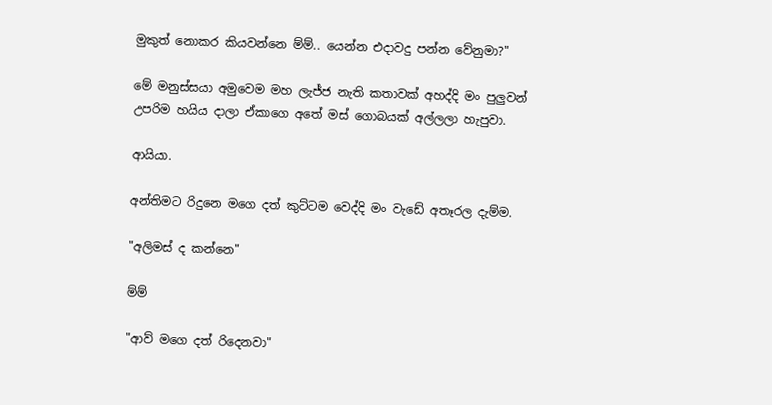මුකුත් නොකර කියවන්නෙ ම්ම්.. යෙන්න එදාවදු පන්න වේනුමා?"

මේ මනුස්සයා අමුවෙම මහ ලැජ්ජ නැති කතාවක් අහද්දි මං පුලුවන් උපරිම හයිය දාලා ඒකාගෙ අතේ මස් ගොබයක් අල්ලලා හැපුවා.

ආයියා.

අන්තිමට රිදුනෙ මගෙ දත් කුට්ටම වෙද්දි මං වැඩේ අතෑරල දැම්ම.

"අලිමස් ද කන්නෙ"

ම්ම්

"ආව් මගෙ දත් රිදෙනවා"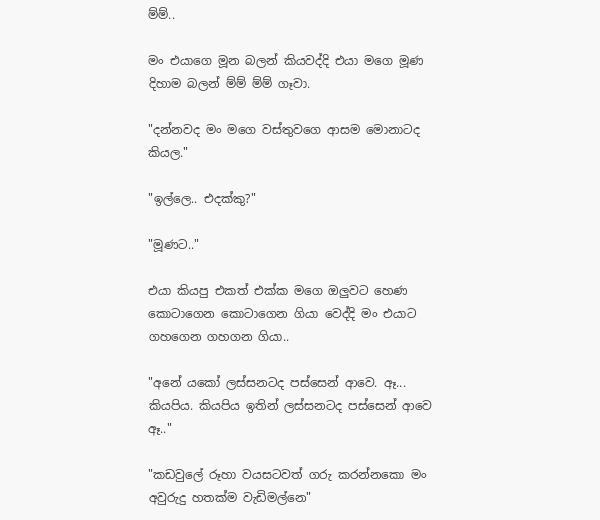ම්ම්..

මං එයාගෙ මූන බලන් කියවද්දි එයා මගෙ මූණ දිහාම බලන් ම්ම් ම්ම් ගෑවා.

"දන්නවද මං මගෙ වස්තුවගෙ ආසම මොනාටද කියල."

"ඉල්ලෙ.. එදක්කු?"

"මූණට.."

එයා කියපු එකත් එක්ක මගෙ ඔලුවට හෙණ කොටාගෙන කොටාගෙන ගියා වෙද්දි මං එයාට ගහගෙන ගහගන ගියා..

"අනේ යකෝ ලස්සනටද පස්සෙන් ආවෙ. ඈ... කියපිය. කියපිය ඉතින් ලස්සනටද පස්සෙන් ආවෙ ඈ.."

"කඩවුලේ රූහා වයසටවත් ගරු කරන්නකො මං අවුරුදු හතක්ම වැඩිමල්නෙ"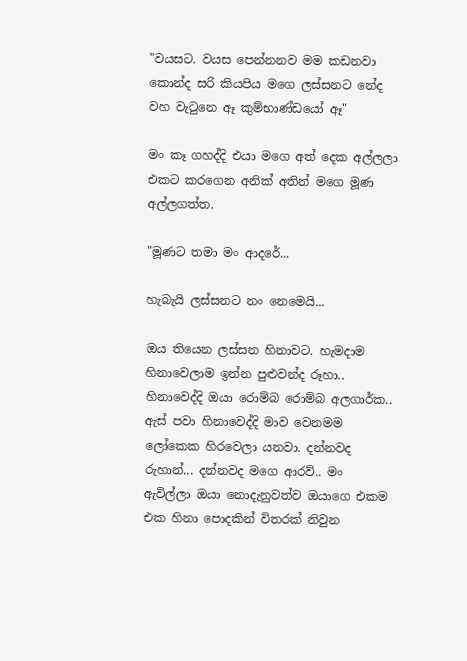"වයසට. වයස පෙන්නනව මම කඩනවා කොන්ද සරි කියපිය මගෙ ලස්සනට නේද වහ වැටුනෙ ඈ කුම්භාණ්ඩයෝ ඈ"

මං කෑ ගහද්දි එයා මගෙ අත් දෙක අල්ලලා එකට කරගෙන අනික් අතින් මගෙ මූණ අල්ලගත්ත.

"මූණට තමා මං ආදරේ...

හැබැයි ලස්සනට නං නෙමෙයි...

ඔය තියෙන ලස්සන හිනාවට. හැමදාම හිනාවෙලාම ඉන්න පුළුවන්ද රූහා.. හිනාවෙද්දි ඔයා රොම්බ රොම්බ අලගාර්ක.. ඇස් පවා හිනාවෙද්දි මාව වෙනමම ලෝකෙක හිරවෙලා යනවා. දන්නවද රුහාන්... දන්නවද මගෙ ආරව්.. මං ඇවිල්ලා ඔයා නොදැනුවත්ව ඔයාගෙ එකම එක හිනා පොදකින් විතරක් නිවුන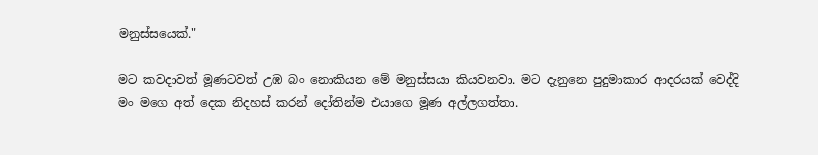මනුස්සයෙක්."

මට කවදාවත් මූණටවත් උඹ බං නොකියන මේ මනුස්සයා කියවනවා. මට දැනුනෙ පුදුමාකාර ආදරයක් වෙද්දි මං මගෙ අත් දෙක නිදහස් කරන් දෝතින්ම එයාගෙ මූණ අල්ලගත්තා.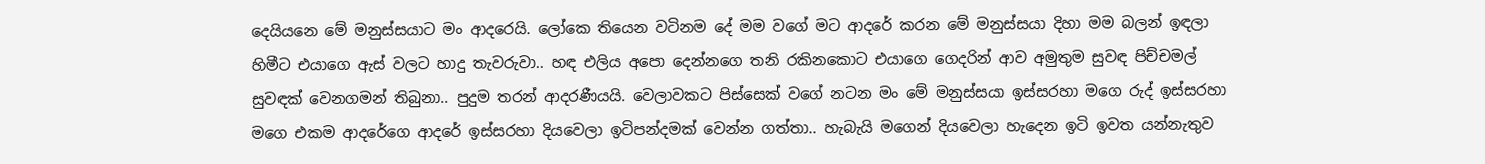දෙයියනෙ මේ මනුස්සයාට මං ආදරෙයි. ලෝකෙ තියෙන වටිනම දේ මම වගේ මට ආදරේ කරන මේ මනුස්සයා දිහා මම බලන් ඉඳලා හිමීට එයාගෙ ඇස් වලට හාදු තැවරුවා.. හඳ එලිය අපො දෙන්නගෙ තනි රකිනකොට එයාගෙ ගෙදරින් ආව අමුතුම සුවඳ පිච්චමල් සුවඳක් වෙනගමන් තිබුනා.. පුදුම තරන් ආදරණීයයි. වෙලාවකට පිස්සෙක් වගේ නටන මං මේ මනුස්සයා ඉස්සරහා මගෙ රුද් ඉස්සරහා මගෙ එකම ආදරේගෙ ආදරේ ඉස්සරහා දියවෙලා ඉටිපන්දමක් වෙන්න ගත්තා.. හැබැයි මගෙන් දියවෙලා හැදෙන ඉටි ඉවත යන්නැතුව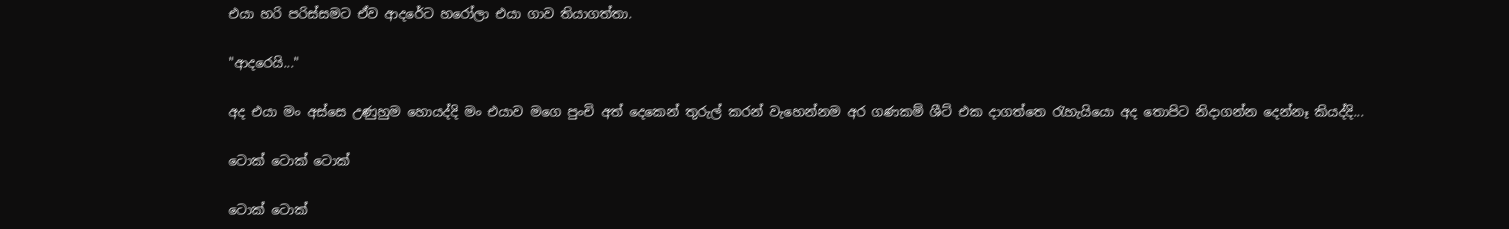එයා හරි පරිස්සමට ඒව ආදරේට හරෝලා එයා ගාව තියාගත්තා.

"ආදරෙයි..."

අද එයා මං අස්සෙ උණුහුම හොයද්දි මං එයාව මගෙ පුංචි අත් දෙකෙන් තුරුල් කරන් වැහෙන්නම අර ගණකම් ශීට් එක දාගත්තෙ රැහැයියො අද තොපිට නිදාගන්න දෙන්නෑ කියද්දි...

ටොක් ටොක් ටොක්

ටොක් ටොක්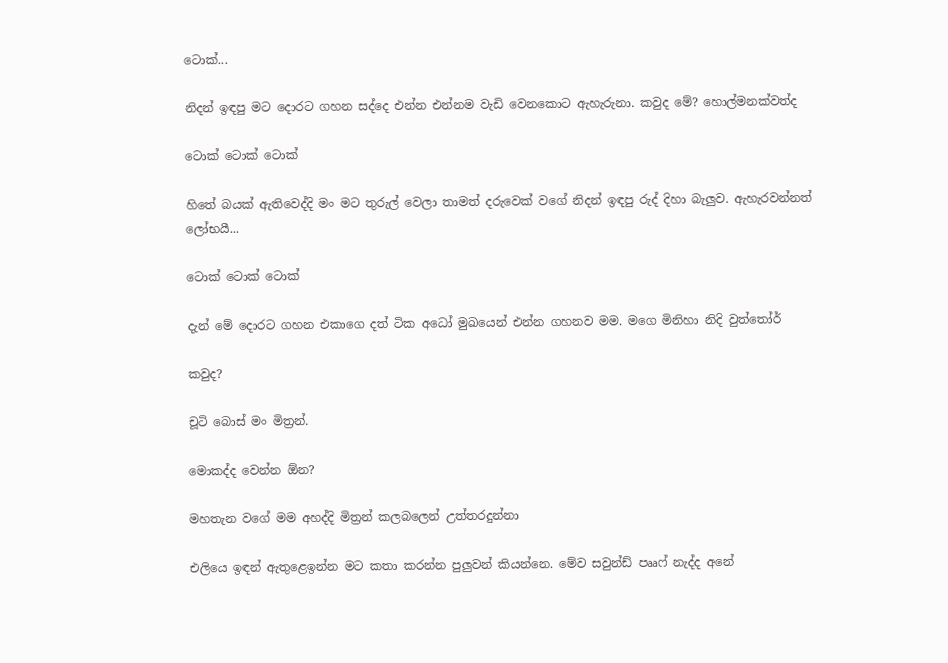ටොක්...

නිදන් ඉඳපු මට දොරට ගහන සද්දෙ එන්න එන්නම වැඩි වෙනකොට ඇහැරුනා. කවුද මේ? හොල්මනක්වත්ද

ටොක් ටොක් ටොක්

හිතේ බයක් ඇතිවෙද්දි මං මට තුරුල් වෙලා තාමත් දරුවෙක් වගේ නිදන් ඉඳපු රුද් දිහා බැලුව. ඇහැරවන්නත් ලෝභයී...

ටොක් ටොක් ටොක්

දැන් මේ දොරට ගහන එකාගෙ දත් ටික අධෝ මුඛයෙන් එන්න ගහනව මම. මගෙ මිනිහා නිදි වුත්තෝර්

කවුද?

චූටි බොස් මං මිත්‍රන්.

මොකද්ද වෙන්න ඕන?

මහතැන වගේ මම අහද්දි මිත්‍රන් කලබලෙන් උත්තරදුන්නා

එලියෙ ඉඳන් ඇතුළෙඉන්න මට කතා කරන්න පුලුවන් කියන්නෙ. මේව සවුන්ඩ් පෲෆ් නැද්ද අනේ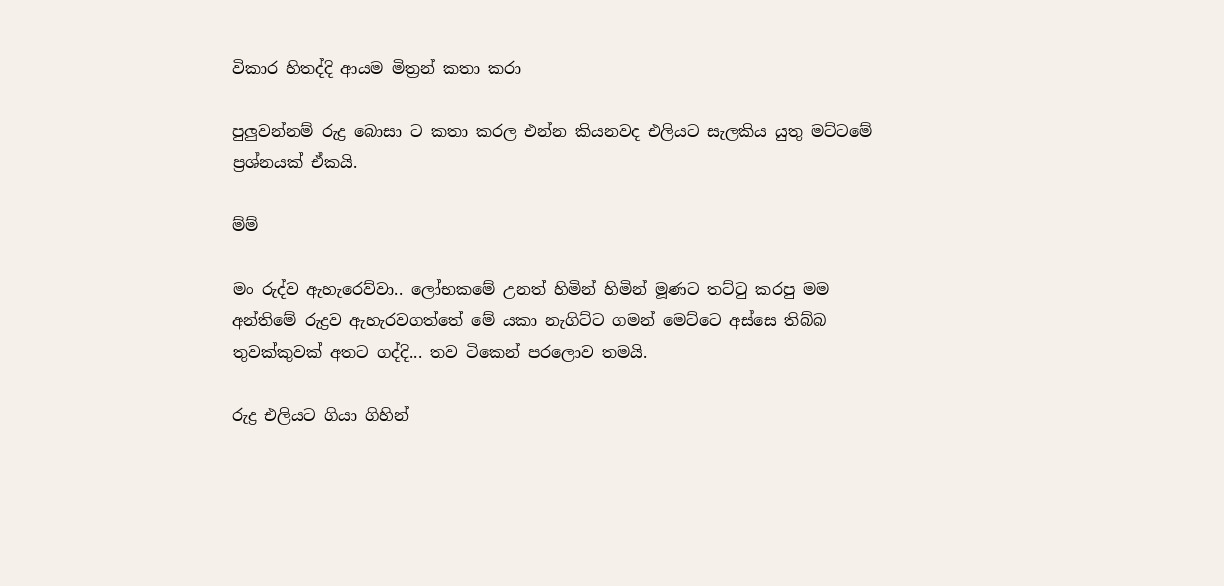විකාර හිතද්දි ආයම මිත්‍රන් කතා කරා

පුලුවන්නම් රුද්‍ර බොසා ට කතා කරල එන්න කියනවද එලියට සැලකිය යුතු මට්ටමේ ප්‍රශ්නයක් ඒකයි.

ම්ම්

මං රුද්ව ඇහැරෙව්වා.. ලෝභකමේ උනත් හිමින් හිමින් මූණට තට්ටු කරපු මම අන්තිමේ රුද්‍රව ඇහැරවගත්තේ මේ යකා නැගිට්ට ගමන් මෙට්ටෙ අස්සෙ තිබ්බ තුවක්කුවක් අතට ගද්දි... තව ටිකෙන් පරලොව තමයි.

රුද්‍ර එලියට ගියා ගිහින්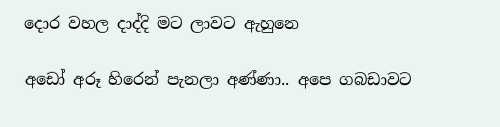දොර වහල දාද්දි මට ලාවට ඇහුනෙ

අඩෝ අරූ හිරෙන් පැනලා අණ්ණා.. අපෙ ගබඩාවට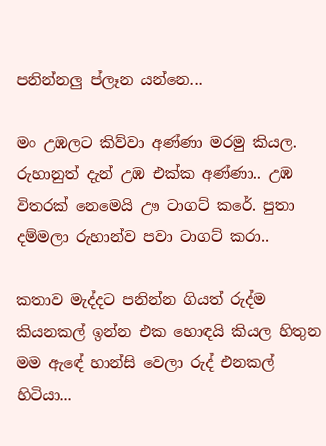පනින්නලු ප්ලෑන යන්නෙ...

මං උඹලට කිව්වා අණ්ණා මරමු කියල. රුහානුත් දැන් උඹ එක්ක අණ්ණා.. උඹ විතරක් නෙමෙයි ඌ ටාගට් කරේ. පුතා දම්මලා රුහාන්ව පවා ටාගට් කරා..

කතාව මැද්දට පනින්න ගියත් රුද්ම කියනකල් ඉන්න එක හොඳයි කියල හිතුන මම ඇඳේ හාන්සි වෙලා රුද් එනකල් හිටියා...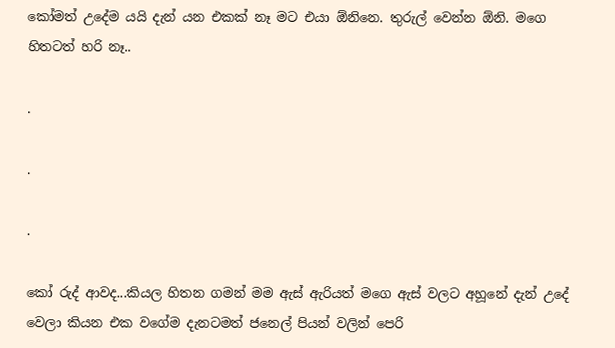කෝමත් උදේම යයි දැන් යන එකක් නෑ මට එයා ඕනිනෙ. තුරුල් වෙන්න ඕනි. මගෙ හිතටත් හරි නෑ..

.

.

.

කෝ රුද් ආවද...කියල හිතන ගමන් මම ඇස් ඇරියත් මගෙ ඇස් වලට අහූනේ දැන් උදේ වෙලා කියන එක වගේම දැනටමත් ජනෙල් පියන් වලින් පෙරි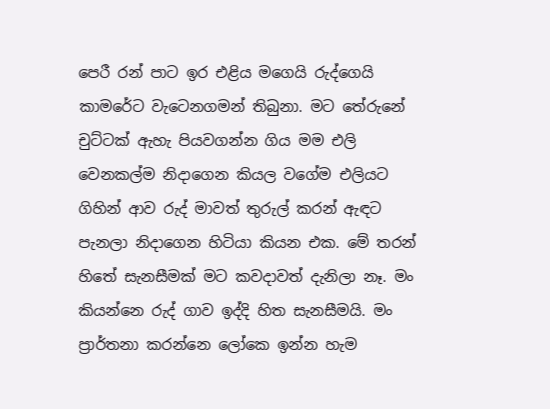පෙරී රන් පාට ඉර එළිය මගෙයි රුද්ගෙයි කාමරේට වැටෙනගමන් තිබුනා. මට තේරුනේ චුට්ටක් ඇහැ පියවගන්න ගිය මම එලි වෙනකල්ම නිදාගෙන කියල වගේම එලියට ගිහින් ආව රුද් මාවත් තුරුල් කරන් ඇඳට පැනලා නිදාගෙන හිටියා කියන එක. මේ තරන් හිතේ සැනසීමක් මට කවදාවත් දැනිලා නෑ. මං කියන්නෙ රුද් ගාව ඉද්දි හිත සැනසීමයි. මං ප්‍රාර්තනා කරන්නෙ ලෝකෙ ඉන්න හැම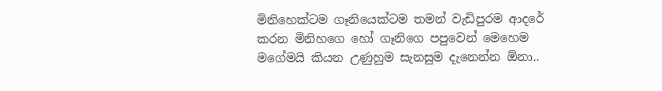මිනිහෙක්ටම ගෑනියෙක්ටම තමන් වැඩිපුරම ආදරේ කරන මිනිහගෙ හෝ ගෑනිගෙ පපුවෙන් මෙහෙම මගේමයි කියන උණුහුම සැනසුම දැනෙන්න ඕනා..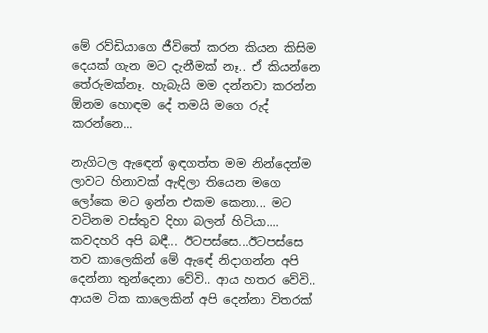මේ රව්ඩියාගෙ ජීවිතේ කරන කියන කිසිම දෙයක් ගැන මට දැනීමක් නෑ.. ඒ කියන්නෙ තේරුමක්නෑ. හැබැයි මම දන්නවා කරන්න ඕනම හොඳම දේ තමයි මගෙ රුද් කරන්නෙ...

නැගිටල ඇඳෙන් ඉඳගත්ත මම නින්දෙන්ම ලාවට හිනාවක් ඇඳිලා තියෙන මගෙ ලෝකෙ මට ඉන්න එකම කෙනා... මට වටිනම වස්තුව දිහා බලන් හිටියා.... කවදහරි අපි බඳී... ඊටපස්සෙ...ඊටපස්සෙ තව කාලෙකින් මේ ඇඳේ නිදාගන්න අපි දෙන්නා තුන්දෙනා වේවි.. ආය හතර වේවි.. ආයම ටික කාලෙකින් අපි දෙන්නා විතරක්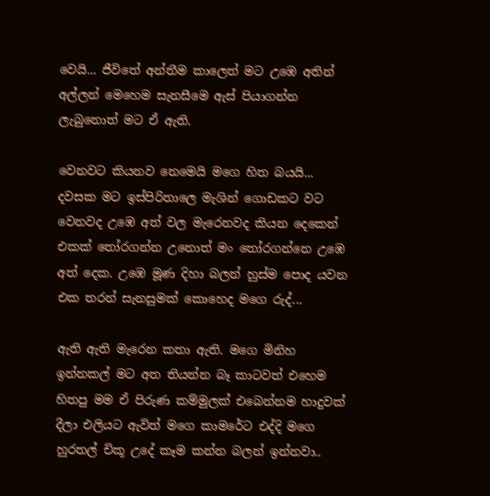වෙයි... ජීවිතේ අන්තීම කාලෙත් මට උඹෙ අතින් අල්ලන් මෙහෙම සැනසීමෙ ඇස් පියාගන්න ලැබුනොත් මට ඒ ඇති.

වෙනවට කියනව නෙමෙයි මගෙ හිත බයයි... දවසක මට ඉස්පිරිතාලෙ මැශින් ගොඩකට වට වෙනවද උඹෙ අත් වල මැරෙනවද කියන දෙකෙන් එකක් තෝරගන්න උනොත් මං තෝරගන්නෙ උඹෙ අත් දෙක. උඹෙ මූණ දිහා බලන් හුස්ම පොද යවන එක තරන් සැනසුමක් කොහෙද මගෙ රුද්...

ඇති ඇති මැරෙන කතා ඇති. මගෙ මිනිහ ඉන්නකල් මට අත තියන්න බෑ කාටවත් එහෙම හිතපු මම ඒ පිරුණ කම්මුලක් එබෙන්නම හාදුවක් දීලා එලියට ඇවිත් මගෙ කාමරේට එද්දි මගෙ හුරතල් චිකූ උදේ කෑම කන්න බලන් ඉන්නවා..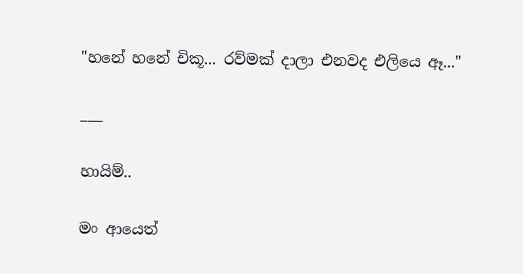"හනේ හනේ චිකූ... රව්මක් දාලා එනවද එලියෙ ඈ..."

___

හායිම්..

මං ආයෙත්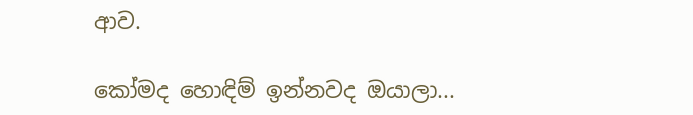ආව.

කෝමද හොඳිම් ඉන්නවද ඔයාලා...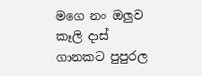මගෙ නං ඔලුව කෑලි දාස් ගානකට පුපුරල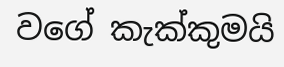වගේ කැක්කුමයි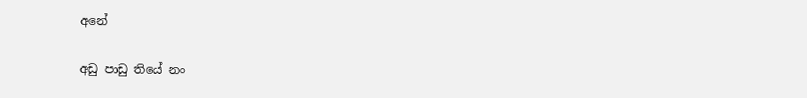අනේ

අඩු පාඩු තියේ නං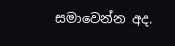සමාවෙන්න අද.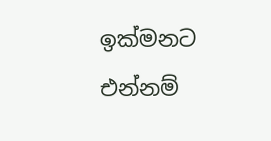ඉක්මනට එන්නම්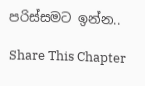පරිස්සමට ඉන්න..

Share This Chapter